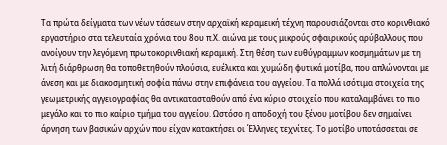Τα πρώτα δείγματα των νέων τάσεων στην αρχαϊκή κεραμεική τέχνη παρουσιάζονται στο κορινθιακό εργαστήριο στα τελευταία χρόνια του 8ου π.Χ. αιώνα με τους μικρούς σφαιρικούς αρύβαλλους που ανοίγουν την λεγόμενη πρωτοκορινθιακή κεραμική. Στη θέση των ευθύγραμμων κοσμημάτων με τη λιτή διάρθρωση θα τοποθετηθούν πλούσια, ευέλικτα και χυμώδη φυτικά μοτίβα, που απλώνονται με άνεση και με διακοσμητική σοφία πάνω στην επιφάνεια του αγγείου. Τα πολλά ισότιμα στοιχεία της γεωμετρικής αγγειογραφίας θα αντικατασταθούν από ένα κύριο στοιχείο που καταλαμβάνει το πιο μεγάλο και το πιο καίριο τμήμα του αγγείου. Ωστόσο η αποδοχή του ξένου μοτίβου δεν σημαίνει άρνηση των βασικών αρχών που είχαν κατακτήσει οι Έλληνες τεχνίτες. Το μοτίβο υποτάσσεται σε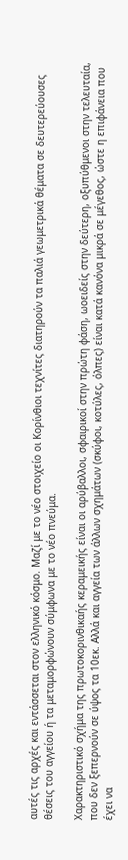αυτές τις αρχές και εντάσσεται στον ελληνικό κόσμο. Μαζί με το νέο στοιχείο οι Κορίνθιοι τεχνίτες διατηρούν τα παλιά γεωμετρικά θέματα σε δευτερεύουσες θέσεις του αγγείου ή τα μεταμορφώνουν σύμφωνα με το νέο πνεύμα.

Χαρακτηριστικό σχήμα της πρωτοκορινθικαής κεραμεικής είναι οι αρύβαλλοι, σφαιρικοί στην πρώτη φάση, ωοειδείς στην δεύτερη, οξυπύθμενοι στην τελευταία, που δεν ξεπερνούν σε ύψος τα 10εκ. Αλλά και αγγεία των άλλων σχημάτων (σκύφοι, κοτύλες, όλπες) είναι κατά κανόνα μικρά σε μέγεθος, ώστε η επιφάνεια που έχει να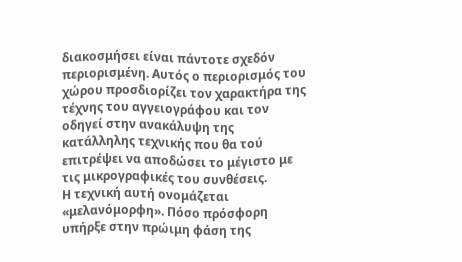διακοσμήσει είναι πάντοτε σχεδόν περιορισμένη. Αυτός ο περιορισμός του χώρου προσδιορίζει τον χαρακτήρα της τέχνης του αγγειογράφου και τον οδηγεί στην ανακάλυψη της κατάλληλης τεχνικής που θα τού επιτρέψει να αποδώσει το μέγιστο με τις μικρογραφικές του συνθέσεις.
Η τεχνική αυτή ονομάζεται «μελανόμορφη». Πόσο πρόσφορη υπήρξε στην πρώιμη φάση της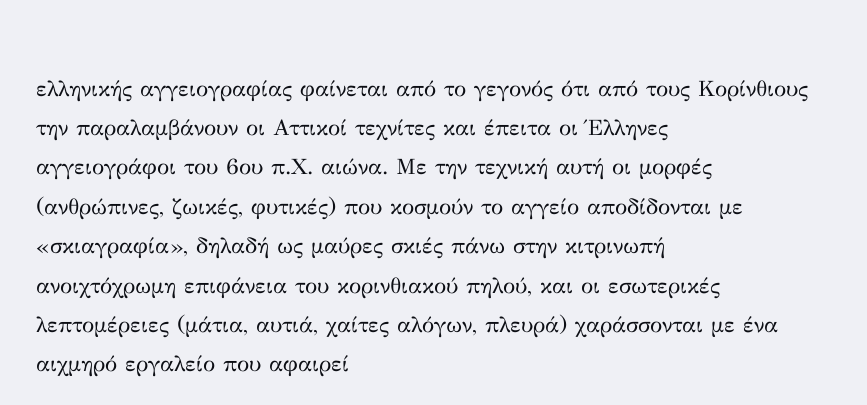ελληνικής αγγειογραφίας φαίνεται από το γεγονός ότι από τους Κορίνθιους την παραλαμβάνουν οι Αττικοί τεχνίτες και έπειτα οι Έλληνες αγγειογράφοι του 6ου π.Χ. αιώνα. Με την τεχνική αυτή οι μορφές (ανθρώπινες, ζωικές, φυτικές) που κοσμούν το αγγείο αποδίδονται με «σκιαγραφία», δηλαδή ως μαύρες σκιές πάνω στην κιτρινωπή ανοιχτόχρωμη επιφάνεια του κορινθιακού πηλού, και οι εσωτερικές λεπτομέρειες (μάτια, αυτιά, χαίτες αλόγων, πλευρά) χαράσσονται με ένα αιχμηρό εργαλείο που αφαιρεί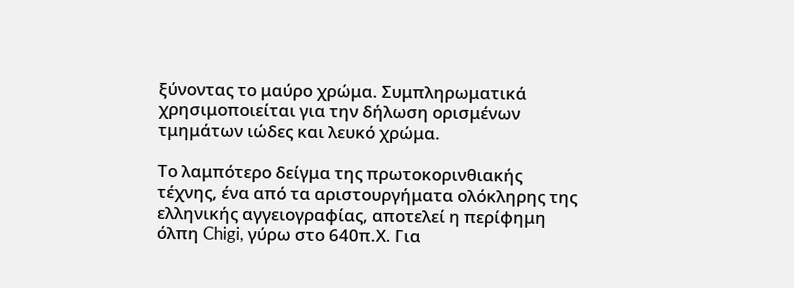ξύνοντας το μαύρο χρώμα. Συμπληρωματικά χρησιμοποιείται για την δήλωση ορισμένων τμημάτων ιώδες και λευκό χρώμα.

Το λαμπότερο δείγμα της πρωτοκορινθιακής τέχνης, ένα από τα αριστουργήματα ολόκληρης της ελληνικής αγγειογραφίας, αποτελεί η περίφημη όλπη Chigi, γύρω στο 640π.Χ. Για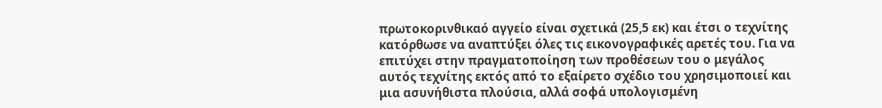πρωτοκορινθικαό αγγείο είναι σχετικά (25,5 εκ) και έτσι ο τεχνίτης κατόρθωσε να αναπτύξει όλες τις εικονογραφικές αρετές του. Για να επιτύχει στην πραγματοποίηση των προθέσεων του ο μεγάλος αυτός τεχνίτης εκτός από το εξαίρετο σχέδιο του χρησιμοποιεί και μια ασυνήθιστα πλούσια, αλλά σοφά υπολογισμένη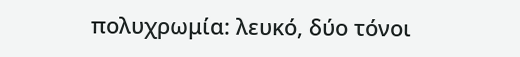πολυχρωμία: λευκό, δύο τόνοι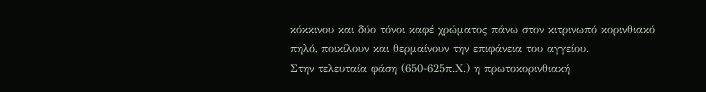κόκκινου και δύο τόνοι καφέ χρώματος πάνω στον κιτρινωπό κορινθιακό πηλό, ποικίλουν και θερμαίνουν την επιφάνεια του αγγείου.
Στην τελευταία φάση (650-625π.Χ.) η πρωτοκορινθιακή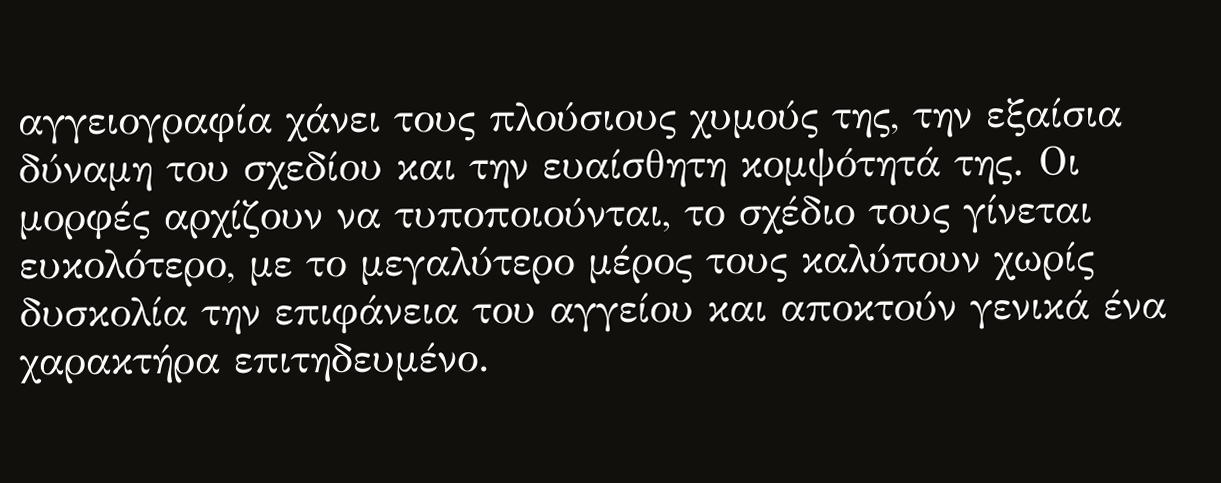αγγειογραφία χάνει τους πλούσιους χυμούς της, την εξαίσια δύναμη του σχεδίου και την ευαίσθητη κομψότητά της. Οι μορφές αρχίζουν να τυποποιούνται, το σχέδιο τους γίνεται ευκολότερο, με το μεγαλύτερο μέρος τους καλύπουν χωρίς δυσκολία την επιφάνεια του αγγείου και αποκτούν γενικά ένα χαρακτήρα επιτηδευμένο.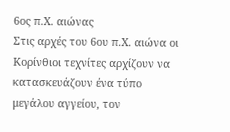6ος π.Χ. αιώνας
Στις αρχές του 6ου π.Χ. αιώνα οι Κορίνθιοι τεχνίτες αρχίζουν να κατασκευάζουν ένα τύπο μεγάλου αγγείου, τον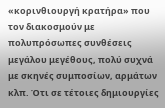«κορινθιουργή κρατήρα» που τον διακοσμούν με πολυπρόσωπες συνθέσεις μεγάλου μεγέθους, πολύ συχνά με σκηνές συμποσίων, αρμάτων κλπ. Ότι σε τέτοιες δημιουργίες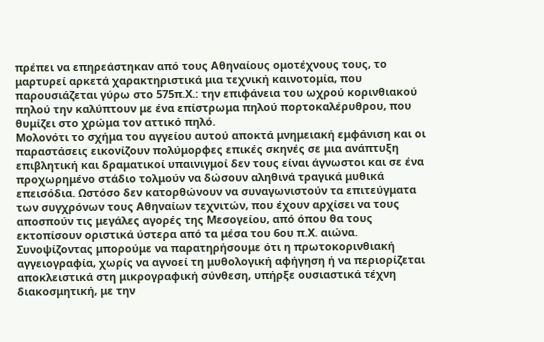πρέπει να επηρεάστηκαν από τους Αθηναίους ομοτέχνους τους, το μαρτυρεί αρκετά χαρακτηριστικά μια τεχνική καινοτομία, που παρουσιάζεται γύρω στο 575π.Χ.: την επιφάνεια του ωχρού κορινθιακού πηλού την καλύπτουν με ένα επίστρωμα πηλού πορτοκαλέρυθρου, που θυμίζει στο χρώμα τον αττικό πηλό.
Μολονότι το σχήμα του αγγείου αυτού αποκτά μνημειακή εμφάνιση και οι παραστάσεις εικονίζουν πολύμορφες επικές σκηνές σε μια ανάπτυξη επιβλητική και δραματικοί υπαινιγμοί δεν τους είναι άγνωστοι και σε ένα προχωρημένο στάδιο τολμούν να δώσουν αληθινά τραγικά μυθικά επεισόδια. Ωστόσο δεν κατορθώνουν να συναγωνιστούν τα επιτεύγματα των συγχρόνων τους Αθηναίων τεχνιτών, που έχουν αρχίσει να τους αποσπούν τις μεγάλες αγορές της Μεσογείου, από όπου θα τους εκτοπίσουν οριστικά ύστερα από τα μέσα του 6ου π.Χ. αιώνα.
Συνοψίζοντας μπορούμε να παρατηρήσουμε ότι η πρωτοκορινθιακή αγγειογραφία, χωρίς να αγνοεί τη μυθολογική αφήγηση ή να περιορίζεται αποκλειστικά στη μικρογραφική σύνθεση, υπήρξε ουσιαστικά τέχνη διακοσμητική, με την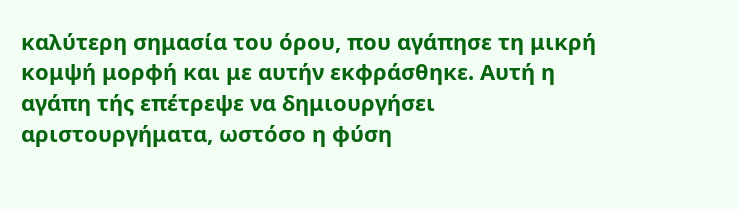καλύτερη σημασία του όρου, που αγάπησε τη μικρή κομψή μορφή και με αυτήν εκφράσθηκε. Αυτή η αγάπη τής επέτρεψε να δημιουργήσει αριστουργήματα, ωστόσο η φύση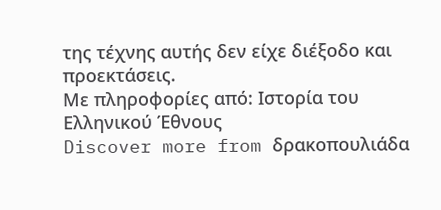της τέχνης αυτής δεν είχε διέξοδο και προεκτάσεις.
Με πληροφορίες από: Ιστορία του Ελληνικού Έθνους
Discover more from δρακοπουλιάδα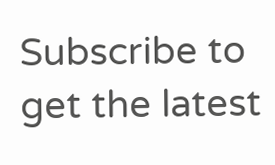Subscribe to get the latest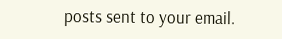posts sent to your email.